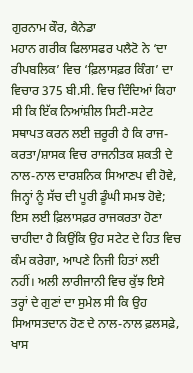ਗੁਰਨਾਮ ਕੌਰ, ਕੈਨੇਡਾ
ਮਹਾਨ ਗਰੀਕ ਫਿਲਾਸਫਰ ਪਲੈਟੋ ਨੇ ‘ਦਾ ਰੀਪਬਲਿਕ’ ਵਿਚ ‘ਫ਼ਿਲਾਸਫ਼ਰ ਕਿੰਗ’ ਦਾ ਵਿਚਾਰ 375 ਬੀ.ਸੀ. ਵਿਚ ਦਿੰਦਿਆਂ ਕਿਹਾ ਸੀ ਕਿ ਇੱਕ ਨਿਆਂਸ਼ੀਲ ਸਿਟੀ-ਸਟੇਟ ਸਥਾਪਤ ਕਰਨ ਲਈ ਜ਼ਰੂਰੀ ਹੈ ਕਿ ਰਾਜ-ਕਰਤਾ/ਸ਼ਾਸਕ ਵਿਚ ਰਾਜਨੀਤਕ ਸ਼ਕਤੀ ਦੇ ਨਾਲ-ਨਾਲ ਦਾਰਸ਼ਨਿਕ ਸਿਆਣਪ ਵੀ ਹੋਵੇ,
ਜਿਨ੍ਹਾਂ ਨੂੰ ਸੱਚ ਦੀ ਪੂਰੀ ਡੂੰਘੀ ਸਮਝ ਹੋਵੇ; ਇਸ ਲਈ ਫ਼ਿਲਾਸਫ਼ਰ ਰਾਜਕਰਤਾ ਹੋਣਾ ਚਾਹੀਦਾ ਹੈ ਕਿਉਂਕਿ ਉਹ ਸਟੇਟ ਦੇ ਹਿਤ ਵਿਚ ਕੰਮ ਕਰੇਗਾ, ਆਪਣੇ ਨਿਜੀ ਹਿਤਾਂ ਲਈ ਨਹੀਂ। ਅਲੀ ਲਾਰੀਜਾਨੀ ਵਿਚ ਕੁੱਝ ਇਸੇ ਤਰ੍ਹਾਂ ਦੇ ਗੁਣਾਂ ਦਾ ਸੁਮੇਲ ਸੀ ਕਿ ਉਹ ਸਿਆਸਤਦਾਨ ਹੋਣ ਦੇ ਨਾਲ-ਨਾਲ ਫ਼ਲਸਫ਼ੇ, ਖਾਸ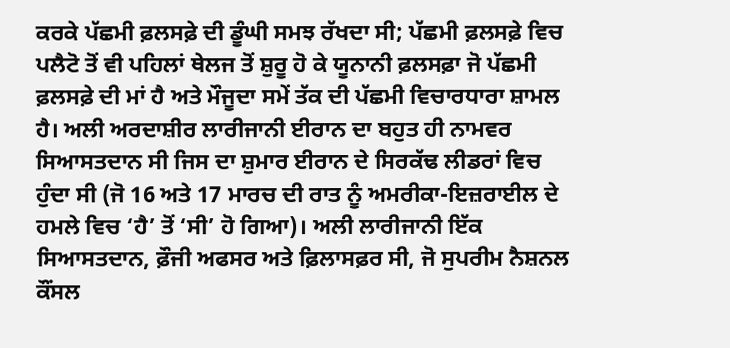ਕਰਕੇ ਪੱਛਮੀ ਫ਼ਲਸਫ਼ੇ ਦੀ ਡੂੰਘੀ ਸਮਝ ਰੱਖਦਾ ਸੀ; ਪੱਛਮੀ ਫ਼ਲਸਫ਼ੇ ਵਿਚ ਪਲੈਟੋ ਤੋਂ ਵੀ ਪਹਿਲਾਂ ਥੇਲਜ ਤੋਂ ਸ਼ੁਰੂ ਹੋ ਕੇ ਯੂਨਾਨੀ ਫ਼ਲਸਫ਼ਾ ਜੋ ਪੱਛਮੀ ਫ਼ਲਸਫ਼ੇ ਦੀ ਮਾਂ ਹੈ ਅਤੇ ਮੌਜੂਦਾ ਸਮੇਂ ਤੱਕ ਦੀ ਪੱਛਮੀ ਵਿਚਾਰਧਾਰਾ ਸ਼ਾਮਲ ਹੈ। ਅਲੀ ਅਰਦਾਸ਼ੀਰ ਲਾਰੀਜਾਨੀ ਈਰਾਨ ਦਾ ਬਹੁਤ ਹੀ ਨਾਮਵਰ ਸਿਆਸਤਦਾਨ ਸੀ ਜਿਸ ਦਾ ਸ਼ੁਮਾਰ ਈਰਾਨ ਦੇ ਸਿਰਕੱਢ ਲੀਡਰਾਂ ਵਿਚ ਹੁੰਦਾ ਸੀ (ਜੋ 16 ਅਤੇ 17 ਮਾਰਚ ਦੀ ਰਾਤ ਨੂੰ ਅਮਰੀਕਾ-ਇਜ਼ਰਾਈਲ ਦੇ ਹਮਲੇ ਵਿਚ ‘ਹੈ’ ਤੋਂ ‘ਸੀ’ ਹੋ ਗਿਆ)। ਅਲੀ ਲਾਰੀਜਾਨੀ ਇੱਕ ਸਿਆਸਤਦਾਨ, ਫ਼ੌਜੀ ਅਫਸਰ ਅਤੇ ਫ਼ਿਲਾਸਫ਼ਰ ਸੀ, ਜੋ ਸੁਪਰੀਮ ਨੈਸ਼ਨਲ ਕੌਂਸਲ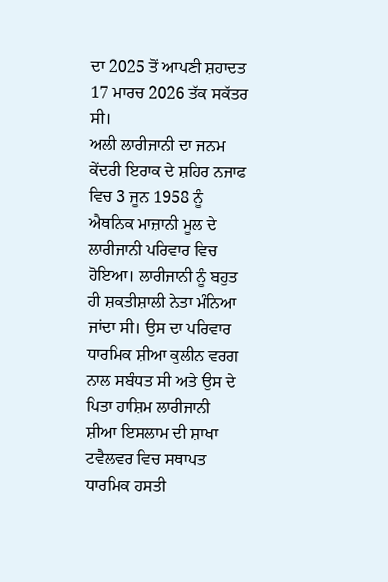ਦਾ 2025 ਤੋਂ ਆਪਣੀ ਸ਼ਹਾਦਤ 17 ਮਾਰਚ 2026 ਤੱਕ ਸਕੱਤਰ ਸੀ।
ਅਲੀ ਲਾਰੀਜਾਨੀ ਦਾ ਜਨਮ ਕੇਂਦਰੀ ਇਰਾਕ ਦੇ ਸ਼ਹਿਰ ਨਜਾਫ ਵਿਚ 3 ਜੂਨ 1958 ਨੂੰ ਐਥਨਿਕ ਮਾਜ਼ਾਨੀ ਮੂਲ ਦੇ ਲਾਰੀਜਾਨੀ ਪਰਿਵਾਰ ਵਿਚ ਹੋਇਆ। ਲਾਰੀਜਾਨੀ ਨੂੰ ਬਹੁਤ ਹੀ ਸ਼ਕਤੀਸ਼ਾਲੀ ਨੇਤਾ ਮੰਨਿਆ ਜਾਂਦਾ ਸੀ। ਉਸ ਦਾ ਪਰਿਵਾਰ ਧਾਰਮਿਕ ਸ਼ੀਆ ਕੁਲੀਨ ਵਰਗ ਨਾਲ ਸਬੰਧਤ ਸੀ ਅਤੇ ਉਸ ਦੇ ਪਿਤਾ ਹਾਸ਼ਿਮ ਲਾਰੀਜਾਨੀ ਸ਼ੀਆ ਇਸਲਾਮ ਦੀ ਸ਼ਾਖਾ ਟਵੈਲਵਰ ਵਿਚ ਸਥਾਪਤ ਧਾਰਮਿਕ ਹਸਤੀ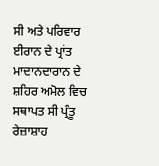ਸੀ ਅਤੇ ਪਰਿਵਾਰ ਈਰਾਨ ਦੇ ਪ੍ਰਾਂਤ ਮਾਦਾਨਦਾਰਾਨ ਦੇ ਸ਼ਹਿਰ ਅਮੋਲ ਵਿਚ ਸਥਾਪਤ ਸੀ ਪ੍ਰੰਤੂ ਰੇਜ਼ਾਸ਼ਾਹ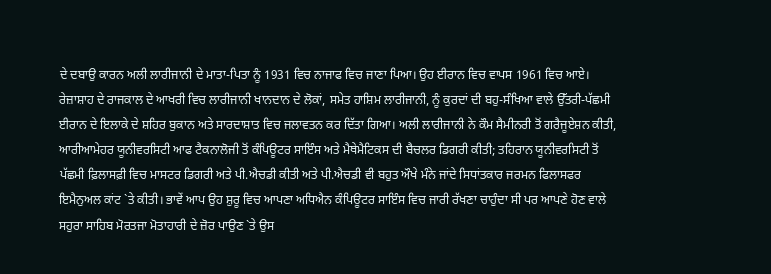ਦੇ ਦਬਾਉ ਕਾਰਨ ਅਲੀ ਲਾਰੀਜਾਨੀ ਦੇ ਮਾਤਾ-ਪਿਤਾ ਨੂੰ 1931 ਵਿਚ ਨਾਜਾਫ ਵਿਚ ਜਾਣਾ ਪਿਆ। ਉਹ ਈਰਾਨ ਵਿਚ ਵਾਪਸ 1961 ਵਿਚ ਆਏ। ਰੇਜ਼ਾਸ਼ਾਹ ਦੇ ਰਾਜਕਾਲ ਦੇ ਆਖਰੀ ਵਿਚ ਲਾਰੀਜਾਨੀ ਖਾਨਦਾਨ ਦੇ ਲੋਕਾਂ, ਸਮੇਤ ਹਾਸ਼ਿਮ ਲਾਰੀਜਾਨੀ, ਨੂੰ ਕੁਰਦਾਂ ਦੀ ਬਹੁ-ਸੰਖਿਆ ਵਾਲੇ ਉੱਤਰੀ-ਪੱਛਮੀ ਈਰਾਨ ਦੇ ਇਲਾਕੇ ਦੇ ਸ਼ਹਿਰ ਬੁਕਾਨ ਅਤੇ ਸਾਰਦਾਸ਼ਾਤ ਵਿਚ ਜਲਾਵਤਨ ਕਰ ਦਿੱਤਾ ਗਿਆ। ਅਲੀ ਲਾਰੀਜਾਨੀ ਨੇ ਕੌਮ ਸੈਮੀਨਰੀ ਤੋਂ ਗਰੈਜੂਏਸ਼ਨ ਕੀਤੀ, ਆਰੀਆਮੇਹਰ ਯੂਨੀਵਰਸਿਟੀ ਆਫ ਟੈਕਨਾਲੋਜੀ ਤੋਂ ਕੰਪਿਊਟਰ ਸਾਇੰਸ ਅਤੇ ਮੈਥੇਮੈਟਿਕਸ ਦੀ ਬੈਚਲਰ ਡਿਗਰੀ ਕੀਤੀ; ਤਹਿਰਾਨ ਯੂਨੀਵਰਸਿਟੀ ਤੋਂ ਪੱਛਮੀ ਫ਼ਿਲਾਸਫ਼ੀ ਵਿਚ ਮਾਸਟਰ ਡਿਗਰੀ ਅਤੇ ਪੀ.ਐਚਡੀ ਕੀਤੀ ਅਤੇ ਪੀ.ਐਚਡੀ ਵੀ ਬਹੁਤ ਔਖੇ ਮੰਨੇ ਜਾਂਦੇ ਸਿਧਾਂਤਕਾਰ ਜਰਮਨ ਫਿਲਾਸਫਰ ਇਮੈਨੁਅਲ ਕਾਂਟ `ਤੇ ਕੀਤੀ। ਭਾਵੇਂ ਆਪ ਉਹ ਸ਼ੁਰੂ ਵਿਚ ਆਪਣਾ ਅਧਿਐਨ ਕੰਪਿਊਟਰ ਸਾਇੰਸ ਵਿਚ ਜਾਰੀ ਰੱਖਣਾ ਚਾਹੁੰਦਾ ਸੀ ਪਰ ਆਪਣੇ ਹੋਣ ਵਾਲੇ ਸਹੁਰਾ ਸਾਹਿਬ ਮੋਰਤਜਾ ਮੋਤਾਹਾਰੀ ਦੇ ਜ਼ੋਰ ਪਾਉਣ `ਤੇ ਉਸ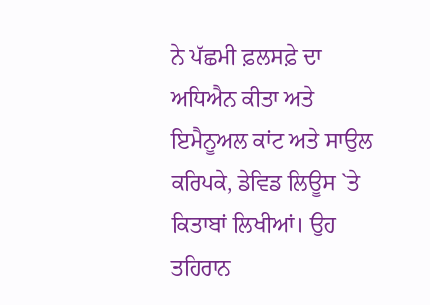ਨੇ ਪੱਛਮੀ ਫ਼ਲਸਫ਼ੇ ਦਾ ਅਧਿਐਨ ਕੀਤਾ ਅਤੇ ਇਮੈਨੂਅਲ ਕਾਂਟ ਅਤੇ ਸਾਉਲ ਕਰਿਪਕੇ, ਡੇਵਿਡ ਲਿਊਸ `ਤੇ ਕਿਤਾਬਾਂ ਲਿਖੀਆਂ। ਉਹ ਤਹਿਰਾਨ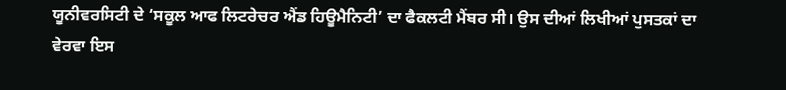ਯੂਨੀਵਰਸਿਟੀ ਦੇ ‘ਸਕੂਲ ਆਫ ਲਿਟਰੇਚਰ ਐਂਡ ਹਿਊਮੈਨਿਟੀ’ ਦਾ ਫੈਕਲਟੀ ਮੈਂਬਰ ਸੀ। ਉਸ ਦੀਆਂ ਲਿਖੀਆਂ ਪੁਸਤਕਾਂ ਦਾ ਵੇਰਵਾ ਇਸ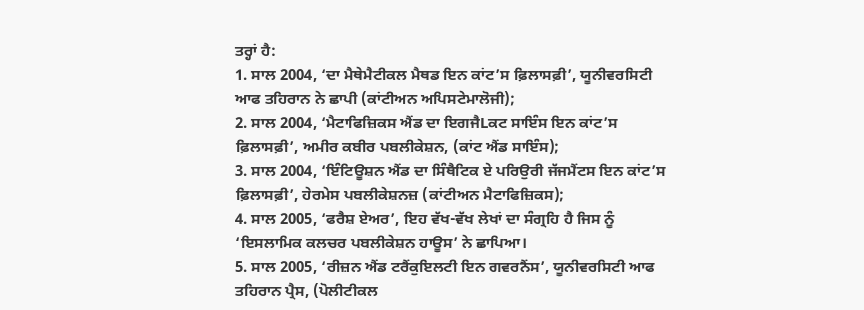ਤਰ੍ਹਾਂ ਹੈ:
1. ਸਾਲ 2004, ‘ਦਾ ਮੈਥੇਮੈਟੀਕਲ ਮੈਥਡ ਇਨ ਕਾਂਟ’ਸ ਫ਼ਿਲਾਸਫ਼ੀ’, ਯੂਨੀਵਰਸਿਟੀ ਆਫ ਤਹਿਰਾਨ ਨੇ ਛਾਪੀ (ਕਾਂਟੀਅਨ ਅਪਿਸਟੇਮਾਲੋਜੀ);
2. ਸਾਲ 2004, ‘ਮੈਟਾਫਿਜ਼ਿਕਸ ਐਂਡ ਦਾ ਇਗਜੈLਕਟ ਸਾਇੰਸ ਇਨ ਕਾਂਟ’ਸ ਫ਼ਿਲਾਸਫ਼ੀ’, ਅਮੀਰ ਕਬੀਰ ਪਬਲੀਕੇਸ਼ਨ, (ਕਾਂਟ ਐਂਡ ਸਾਇੰਸ);
3. ਸਾਲ 2004, ‘ਇੰਟਿਊਸ਼ਨ ਐਂਡ ਦਾ ਸਿੰਥੈਟਿਕ ਏ ਪਰਿਉਰੀ ਜੱਜਮੈਂਟਸ ਇਨ ਕਾਂਟ’ਸ ਫ਼ਿਲਾਸਫ਼ੀ’, ਹੇਰਮੇਸ ਪਬਲੀਕੇਸ਼ਨਜ਼ (ਕਾਂਟੀਅਨ ਮੈਟਾਫਿਜ਼ਿਕਸ);
4. ਸਾਲ 2005, ‘ਫਰੈਸ਼ ਏਅਰ’, ਇਹ ਵੱਖ-ਵੱਖ ਲੇਖਾਂ ਦਾ ਸੰਗ੍ਰਹਿ ਹੈ ਜਿਸ ਨੂੰ ‘ਇਸਲਾਮਿਕ ਕਲਚਰ ਪਬਲੀਕੇਸ਼ਨ ਹਾਊਸ’ ਨੇ ਛਾਪਿਆ।
5. ਸਾਲ 2005, ‘ਰੀਜ਼ਨ ਐਂਡ ਟਰੈਂਕੁਇਲਟੀ ਇਨ ਗਵਰਨੈਂਸ’, ਯੂਨੀਵਰਸਿਟੀ ਆਫ ਤਹਿਰਾਨ ਪ੍ਰੈਸ, (ਪੋਲੀਟੀਕਲ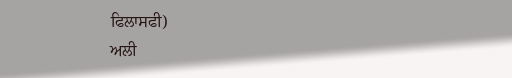ਫਿਲਾਸਫੀ)
ਅਲੀ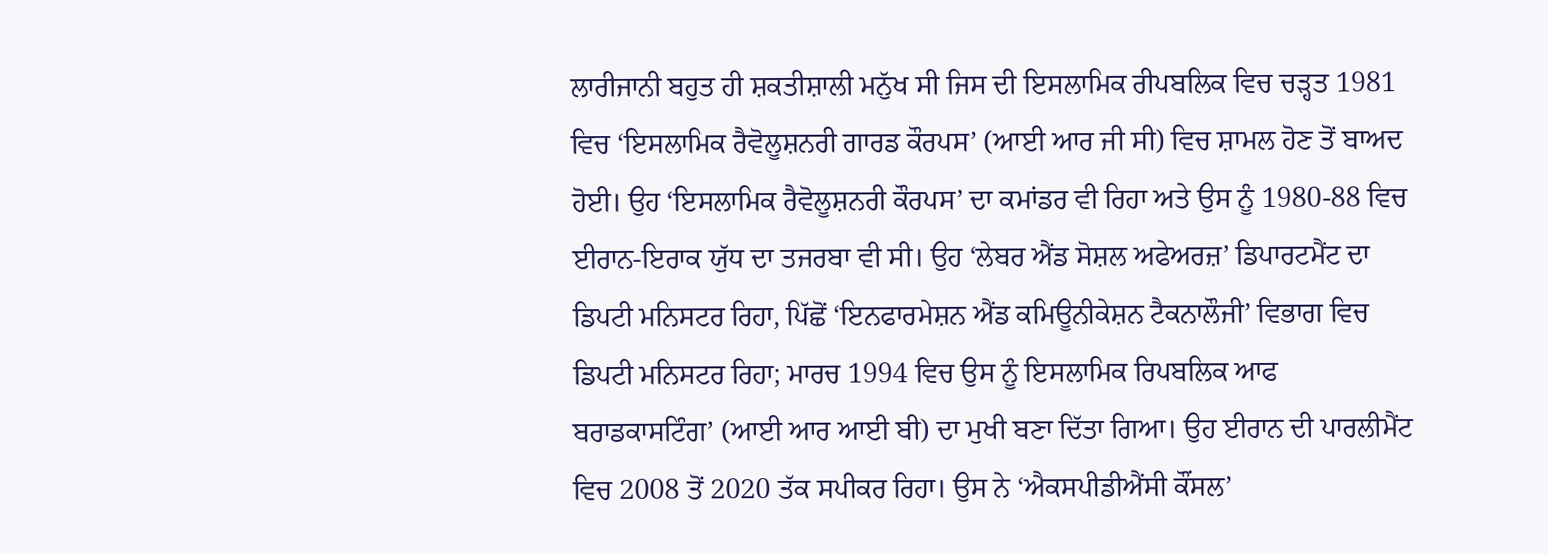ਲਾਰੀਜਾਨੀ ਬਹੁਤ ਹੀ ਸ਼ਕਤੀਸ਼ਾਲੀ ਮਨੁੱਖ ਸੀ ਜਿਸ ਦੀ ਇਸਲਾਮਿਕ ਰੀਪਬਲਿਕ ਵਿਚ ਚੜ੍ਹਤ 1981 ਵਿਚ ‘ਇਸਲਾਮਿਕ ਰੈਵੋਲੂਸ਼ਨਰੀ ਗਾਰਡ ਕੌਰਪਸ’ (ਆਈ ਆਰ ਜੀ ਸੀ) ਵਿਚ ਸ਼ਾਮਲ ਹੋਣ ਤੋਂ ਬਾਅਦ ਹੋਈ। ਉਹ ‘ਇਸਲਾਮਿਕ ਰੈਵੋਲੂਸ਼ਨਰੀ ਕੌਰਪਸ’ ਦਾ ਕਮਾਂਡਰ ਵੀ ਰਿਹਾ ਅਤੇ ਉਸ ਨੂੰ 1980-88 ਵਿਚ ਈਰਾਨ-ਇਰਾਕ ਯੁੱਧ ਦਾ ਤਜਰਬਾ ਵੀ ਸੀ। ਉਹ ‘ਲੇਬਰ ਐਂਡ ਸੋਸ਼ਲ ਅਫੇਅਰਜ਼’ ਡਿਪਾਰਟਮੈਂਟ ਦਾ ਡਿਪਟੀ ਮਨਿਸਟਰ ਰਿਹਾ, ਪਿੱਛੋਂ ‘ਇਨਫਾਰਮੇਸ਼ਨ ਐਂਡ ਕਮਿਊਨੀਕੇਸ਼ਨ ਟੈਕਨਾਲੌਜੀ’ ਵਿਭਾਗ ਵਿਚ ਡਿਪਟੀ ਮਨਿਸਟਰ ਰਿਹਾ; ਮਾਰਚ 1994 ਵਿਚ ਉਸ ਨੂੰ ਇਸਲਾਮਿਕ ਰਿਪਬਲਿਕ ਆਫ ਬਰਾਡਕਾਸਟਿੰਗ’ (ਆਈ ਆਰ ਆਈ ਬੀ) ਦਾ ਮੁਖੀ ਬਣਾ ਦਿੱਤਾ ਗਿਆ। ਉਹ ਈਰਾਨ ਦੀ ਪਾਰਲੀਮੈਂਟ ਵਿਚ 2008 ਤੋਂ 2020 ਤੱਕ ਸਪੀਕਰ ਰਿਹਾ। ਉਸ ਨੇ ‘ਐਕਸਪੀਡੀਐਂਸੀ ਕੌਂਸਲ’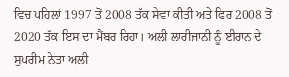ਵਿਚ ਪਹਿਲਾਂ 1997 ਤੋਂ 2008 ਤੱਕ ਸੇਵਾ ਕੀਤੀ ਅਤੇ ਫਿਰ 2008 ਤੋਂ 2020 ਤੱਕ ਇਸ ਦਾ ਮੈਂਬਰ ਰਿਹਾ। ਅਲੀ ਲਾਰੀਜਾਨੀ ਨੂੰ ਈਰਾਨ ਦੇ ਸੁਪਰੀਮ ਨੇਤਾ ਅਲੀ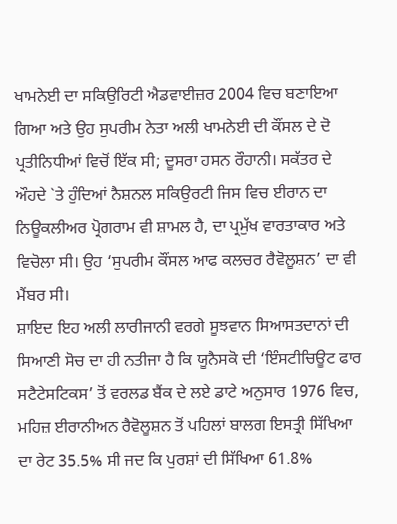ਖਾਮਨੇਈ ਦਾ ਸਕਿਉਰਿਟੀ ਐਡਵਾਈਜ਼ਰ 2004 ਵਿਚ ਬਣਾਇਆ ਗਿਆ ਅਤੇ ਉਹ ਸੁਪਰੀਮ ਨੇਤਾ ਅਲੀ ਖਾਮਨੇਈ ਦੀ ਕੌਂਸਲ ਦੇ ਦੋ ਪ੍ਰਤੀਨਿਧੀਆਂ ਵਿਚੋਂ ਇੱਕ ਸੀ; ਦੂਸਰਾ ਹਸਨ ਰੌਹਾਨੀ। ਸਕੱਤਰ ਦੇ ਔਹਦੇ `ਤੇ ਹੁੰਦਿਆਂ ਨੈਸ਼ਨਲ ਸਕਿਉਰਟੀ ਜਿਸ ਵਿਚ ਈਰਾਨ ਦਾ ਨਿਊਕਲੀਅਰ ਪ੍ਰੋਗਰਾਮ ਵੀ ਸ਼ਾਮਲ ਹੈ, ਦਾ ਪ੍ਰਮੁੱਖ ਵਾਰਤਾਕਾਰ ਅਤੇ ਵਿਚੋਲਾ ਸੀ। ਉਹ ‘ਸੁਪਰੀਮ ਕੌਂਸਲ ਆਫ ਕਲਚਰ ਰੈਵੋਲੂਸ਼ਨ’ ਦਾ ਵੀ ਮੈਂਬਰ ਸੀ।
ਸ਼ਾਇਦ ਇਹ ਅਲੀ ਲਾਰੀਜਾਨੀ ਵਰਗੇ ਸੂਝਵਾਨ ਸਿਆਸਤਦਾਨਾਂ ਦੀ ਸਿਆਣੀ ਸੋਚ ਦਾ ਹੀ ਨਤੀਜਾ ਹੈ ਕਿ ਯੂਨੈਸਕੋ ਦੀ ‘ਇੰਸਟੀਚਿਊਟ ਫਾਰ ਸਟੈਟੇਸਟਿਕਸ’ ਤੋਂ ਵਰਲਡ ਬੈਂਕ ਦੇ ਲਏ ਡਾਟੇ ਅਨੁਸਾਰ 1976 ਵਿਚ, ਮਹਿਜ਼ ਈਰਾਨੀਅਨ ਰੈਵੋਲੂਸ਼ਨ ਤੋਂ ਪਹਿਲਾਂ ਬਾਲਗ ਇਸਤ੍ਰੀ ਸਿੱਖਿਆ ਦਾ ਰੇਟ 35.5% ਸੀ ਜਦ ਕਿ ਪੁਰਸ਼ਾਂ ਦੀ ਸਿੱਖਿਆ 61.8%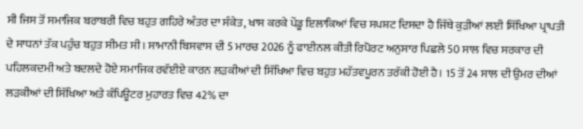ਸੀ ਜਿਸ ਤੋਂ ਸਮਾਜਿਕ ਬਰਾਬਰੀ ਵਿਚ ਬਹੁਤ ਗਹਿਰੇ ਅੰਤਰ ਦਾ ਸੰਕੇਤ, ਖਾਸ ਕਰਕੇ ਪੇਂਡੂ ਇਲਾਕਿਆਂ ਵਿਚ ਸਪਸ਼ਟ ਦਿਸਦਾ ਹੈ ਜਿੱਥੇ ਕੁੜੀਆਂ ਲਈ ਸਿੱਖਿਆ ਪ੍ਰਾਪਤੀ ਦੇ ਸਾਧਨਾਂ ਤੱਕ ਪਹੁੰਚ ਬਹੁਤ ਸੀਮਤ ਸੀ। ਸਾਮਾਨੀ ਬਿਸਵਾਸ ਦੀ 5 ਮਾਰਚ 2026 ਨੂੰ ਫਾਈਨਲ ਕੀਤੀ ਰਿਪੋਰਟ ਅਨੁਸਾਰ ਪਿਛਲੇ 50 ਸਾਲ ਵਿਚ ਸਰਕਾਰ ਦੀ ਪਹਿਲਕਦਮੀ ਅਤੇ ਬਦਲਦੇ ਹੋਏ ਸਮਾਜਿਕ ਰਵੱਈਏ ਕਾਰਨ ਲੜਕੀਆਂ ਦੀ ਸਿੱਖਿਆ ਵਿਚ ਬਹੁਤ ਮਹੱਤਵਪੂਰਨ ਤਰੱਕੀ ਹੋਈ ਹੈ। 15 ਤੋਂ 24 ਸਾਲ ਦੀ ਉਮਰ ਦੀਆਂ ਲੜਕੀਆਂ ਦੀ ਸਿੱਖਿਆ ਅਤੇ ਕੰਪਿਊਟਰ ਮੁਹਾਰਤ ਵਿਚ 42% ਦਾ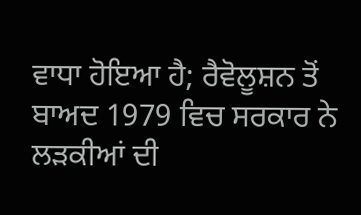ਵਾਧਾ ਹੋਇਆ ਹੈ; ਰੈਵੋਲੂਸ਼ਨ ਤੋਂ ਬਾਅਦ 1979 ਵਿਚ ਸਰਕਾਰ ਨੇ ਲੜਕੀਆਂ ਦੀ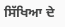ਸਿੱਖਿਆ ਦੇ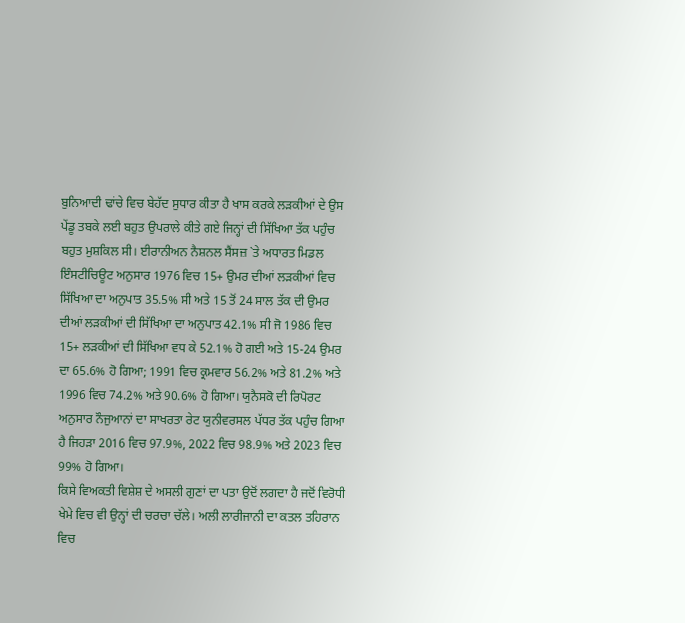ਬੁਨਿਆਦੀ ਢਾਂਚੇ ਵਿਚ ਬੇਹੱਦ ਸੁਧਾਰ ਕੀਤਾ ਹੈ ਖਾਸ ਕਰਕੇ ਲੜਕੀਆਂ ਦੇ ਉਸ ਪੇਂਡੂ ਤਬਕੇ ਲਈ ਬਹੁਤ ਉਪਰਾਲੇ ਕੀਤੇ ਗਏ ਜਿਨ੍ਹਾਂ ਦੀ ਸਿੱਖਿਆ ਤੱਕ ਪਹੁੰਚ ਬਹੁਤ ਮੁਸ਼ਕਿਲ ਸੀ। ਈਰਾਨੀਅਨ ਨੈਸ਼ਨਲ ਸੈਂਸਜ਼ `ਤੇ ਅਧਾਰਤ ਮਿਡਲ ਇੰਸਟੀਚਿਊਟ ਅਨੁਸਾਰ 1976 ਵਿਚ 15+ ਉਮਰ ਦੀਆਂ ਲੜਕੀਆਂ ਵਿਚ ਸਿੱਖਿਆ ਦਾ ਅਨੁਪਾਤ 35.5% ਸੀ ਅਤੇ 15 ਤੋਂ 24 ਸਾਲ ਤੱਕ ਦੀ ਉਮਰ ਦੀਆਂ ਲੜਕੀਆਂ ਦੀ ਸਿੱਖਿਆ ਦਾ ਅਨੁਪਾਤ 42.1% ਸੀ ਜੋ 1986 ਵਿਚ 15+ ਲੜਕੀਆਂ ਦੀ ਸਿੱਖਿਆ ਵਧ ਕੇ 52.1% ਹੋ ਗਈ ਅਤੇ 15-24 ਉਮਰ ਦਾ 65.6% ਹੋ ਗਿਆ; 1991 ਵਿਚ ਕ੍ਰਮਵਾਰ 56.2% ਅਤੇ 81.2% ਅਤੇ 1996 ਵਿਚ 74.2% ਅਤੇ 90.6% ਹੋ ਗਿਆ। ਯੁਨੈਸਕੋ ਦੀ ਰਿਪੋਰਟ ਅਨੁਸਾਰ ਨੌਜੁਆਨਾਂ ਦਾ ਸਾਖਰਤਾ ਰੇਟ ਯੁਨੀਵਰਸਲ ਪੱਧਰ ਤੱਕ ਪਹੁੰਚ ਗਿਆ ਹੈ ਜਿਹੜਾ 2016 ਵਿਚ 97.9%, 2022 ਵਿਚ 98.9% ਅਤੇ 2023 ਵਿਚ 99% ਹੋ ਗਿਆ।
ਕਿਸੇ ਵਿਅਕਤੀ ਵਿਸ਼ੇਸ਼ ਦੇ ਅਸਲੀ ਗੁਣਾਂ ਦਾ ਪਤਾ ਉਦੋਂ ਲਗਦਾ ਹੈ ਜਦੋਂ ਵਿਰੋਧੀ ਖੇਮੇ ਵਿਚ ਵੀ ਉਨ੍ਹਾਂ ਦੀ ਚਰਚਾ ਚੱਲੇ। ਅਲੀ ਲਾਰੀਜਾਨੀ ਦਾ ਕਤਲ ਤਹਿਰਾਨ ਵਿਚ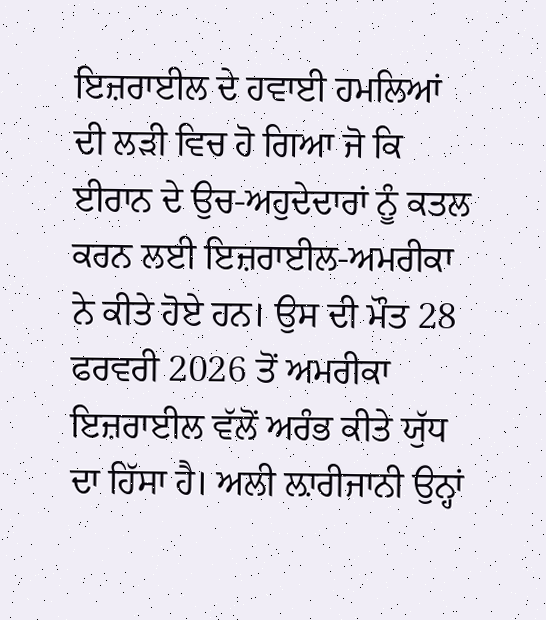ਇਜ਼ਰਾਈਲ ਦੇ ਹਵਾਈ ਹਮਲਿਆਂ ਦੀ ਲੜੀ ਵਿਚ ਹੋ ਗਿਆ ਜੋ ਕਿ ਈਰਾਨ ਦੇ ਉਚ-ਅਹੁਦੇਦਾਰਾਂ ਨੂੰ ਕਤਲ ਕਰਨ ਲਈ ਇਜ਼ਰਾਈਲ-ਅਮਰੀਕਾ ਨੇ ਕੀਤੇ ਹੋਏ ਹਨ। ਉਸ ਦੀ ਮੌਤ 28 ਫਰਵਰੀ 2026 ਤੋਂ ਅਮਰੀਕਾ ਇਜ਼ਰਾਈਲ ਵੱਲੋਂ ਅਰੰਭ ਕੀਤੇ ਯੁੱਧ ਦਾ ਹਿੱਸਾ ਹੈ। ਅਲੀ ਲ਼ਾਰੀਜਾਨੀ ਉਨ੍ਹਾਂ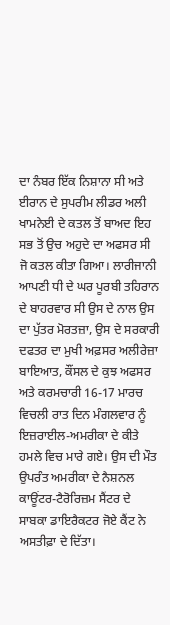ਦਾ ਨੰਬਰ ਇੱਕ ਨਿਸ਼ਾਨਾ ਸੀ ਅਤੇ ਈਰਾਨ ਦੇ ਸੁਪਰੀਮ ਲੀਡਰ ਅਲੀ ਖਾਮਨੇਈ ਦੇ ਕਤਲ ਤੋਂ ਬਾਅਦ ਇਹ ਸਭ ਤੋਂ ਉਚ ਅਹੁਦੇ ਦਾ ਅਫਸਰ ਸੀ ਜੋ ਕਤਲ ਕੀਤਾ ਗਿਆ। ਲਾਰੀਜਾਨੀ ਆਪਣੀ ਧੀ ਦੇ ਘਰ ਪੂਰਬੀ ਤਹਿਰਾਨ ਦੇ ਬਾਹਰਵਾਰ ਸੀ ਉਸ ਦੇ ਨਾਲ ਉਸ ਦਾ ਪੁੱਤਰ ਮੋਰਤਜ਼ਾ, ਉਸ ਦੇ ਸਰਕਾਰੀ ਦਫਤਰ ਦਾ ਮੁਖੀ ਅਫ਼ਸਰ ਅਲੀਰੇਜ਼ਾ ਬਾਇਆਤ, ਕੌਂਸਲ ਦੇ ਕੁਝ ਅਫਸਰ ਅਤੇ ਕਰਮਚਾਰੀ 16-17 ਮਾਰਚ ਵਿਚਲੀ ਰਾਤ ਦਿਨ ਮੰਗਲਵਾਰ ਨੂੰ ਇਜ਼ਰਾਈਲ-ਅਮਰੀਕਾ ਦੇ ਕੀਤੇ ਹਮਲੇ ਵਿਚ ਮਾਰੇ ਗਏ। ਉਸ ਦੀ ਮੌਤ ਉਪਰੰਤ ਅਮਰੀਕਾ ਦੇ ਨੈਸ਼ਨਲ ਕਾਊਂਟਰ-ਟੈਰੋਰਿਜ਼ਮ ਸੈਂਟਰ ਦੇ ਸਾਬਕਾ ਡਾਇਰੈਕਟਰ ਜੋਏ ਕੈਂਟ ਨੇ ਅਸਤੀਫ਼ਾ ਦੇ ਦਿੱਤਾ।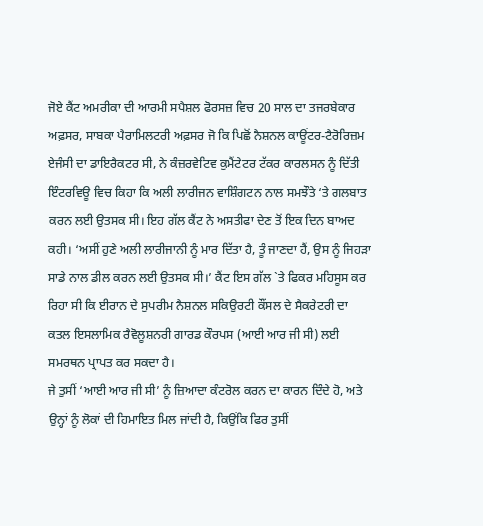ਜੋਏ ਕੈਂਟ ਅਮਰੀਕਾ ਦੀ ਆਰਮੀ ਸਪੈਸ਼ਲ ਫੋਰਸਜ਼ ਵਿਚ 20 ਸਾਲ ਦਾ ਤਜਰਬੇਕਾਰ ਅਫ਼ਸਰ, ਸਾਬਕਾ ਪੈਰਾਮਿਲਟਰੀ ਅਫ਼ਸਰ ਜੋ ਕਿ ਪਿਛੋਂ ਨੈਸ਼ਨਲ ਕਾਊਂਟਰ-ਟੈਰੋਰਿਜ਼ਮ ਏਜੰਸੀ ਦਾ ਡਾਇਰੈਕਟਰ ਸੀ, ਨੇ ਕੰਜ਼ਰਵੇਟਿਵ ਕੁਮੈਂਟੇਟਰ ਟੱਕਰ ਕਾਰਲਸਨ ਨੂੰ ਦਿੱਤੀ ਇੰਟਰਵਿਊ ਵਿਚ ਕਿਹਾ ਕਿ ਅਲੀ ਲਾਰੀਜਨ ਵਾਸ਼ਿੰਗਟਨ ਨਾਲ ਸਮਝੌਤੇ ‘ਤੇ ਗਲਬਾਤ ਕਰਨ ਲਈ ਉਤਸਕ ਸੀ। ਇਹ ਗੱਲ ਕੈਂਟ ਨੇ ਅਸਤੀਫਾ ਦੇਣ ਤੋਂ ਇਕ ਦਿਨ ਬਾਅਦ ਕਹੀ। ‘ਅਸੀਂ ਹੁਣੇ ਅਲੀ ਲਾਰੀਜਾਨੀ ਨੂੰ ਮਾਰ ਦਿੱਤਾ ਹੈ, ਤੂੰ ਜਾਣਦਾ ਹੈਂ, ਉਸ ਨੂੰ ਜਿਹੜਾ ਸਾਡੇ ਨਾਲ ਡੀਲ ਕਰਨ ਲਈ ਉਤਸਕ ਸੀ।’ ਕੈਂਟ ਇਸ ਗੱਲ `ਤੇ ਫਿਕਰ ਮਹਿਸੂਸ ਕਰ ਰਿਹਾ ਸੀ ਕਿ ਈਰਾਨ ਦੇ ਸੁਪਰੀਮ ਨੈਸ਼ਨਲ ਸਕਿਉਰਟੀ ਕੌਂਸਲ ਦੇ ਸੈਕਰੇਟਰੀ ਦਾ ਕਤਲ ਇਸਲਾਮਿਕ ਰੈਵੋਲੂਸ਼ਨਰੀ ਗਾਰਡ ਕੌਰਪਸ (ਆਈ ਆਰ ਜੀ ਸੀ) ਲਈ ਸਮਰਥਨ ਪ੍ਰਾਪਤ ਕਰ ਸਕਦਾ ਹੈ।
ਜੇ ਤੁਸੀਂ ‘ਆਈ ਆਰ ਜੀ ਸੀ’ ਨੂੰ ਜ਼ਿਆਦਾ ਕੰਟਰੋਲ ਕਰਨ ਦਾ ਕਾਰਨ ਦਿੰਦੇ ਹੋ, ਅਤੇ ਉਨ੍ਹਾਂ ਨੂੰ ਲੋਕਾਂ ਦੀ ਹਿਮਾਇਤ ਮਿਲ ਜਾਂਦੀ ਹੈ, ਕਿਉਂਕਿ ਫਿਰ ਤੁਸੀਂ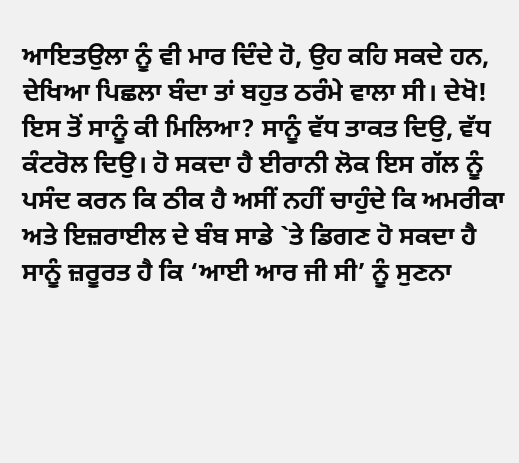ਆਇਤਉਲਾ ਨੂੰ ਵੀ ਮਾਰ ਦਿੰਦੇ ਹੋ, ਉਹ ਕਹਿ ਸਕਦੇ ਹਨ, ਦੇਖਿਆ ਪਿਛਲਾ ਬੰਦਾ ਤਾਂ ਬਹੁਤ ਠਰੰਮੇ ਵਾਲਾ ਸੀ। ਦੇਖੋ! ਇਸ ਤੋਂ ਸਾਨੂੰ ਕੀ ਮਿਲਿਆ? ਸਾਨੂੰ ਵੱਧ ਤਾਕਤ ਦਿਉ, ਵੱਧ ਕੰਟਰੋਲ ਦਿਉ। ਹੋ ਸਕਦਾ ਹੈ ਈਰਾਨੀ ਲੋਕ ਇਸ ਗੱਲ ਨੂੰ ਪਸੰਦ ਕਰਨ ਕਿ ਠੀਕ ਹੈ ਅਸੀਂ ਨਹੀਂ ਚਾਹੁੰਦੇ ਕਿ ਅਮਰੀਕਾ ਅਤੇ ਇਜ਼ਰਾਈਲ ਦੇ ਬੰਬ ਸਾਡੇ `ਤੇ ਡਿਗਣ ਹੋ ਸਕਦਾ ਹੈ ਸਾਨੂੰ ਜ਼ਰੂਰਤ ਹੈ ਕਿ ‘ਆਈ ਆਰ ਜੀ ਸੀ’ ਨੂੰ ਸੁਣਨਾ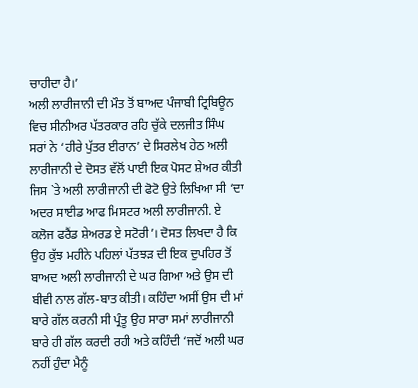ਚਾਹੀਦਾ ਹੈ।’
ਅਲੀ ਲਾਰੀਜਾਨੀ ਦੀ ਮੌਤ ਤੋਂ ਬਾਅਦ ਪੰਜਾਬੀ ਟ੍ਰਿਬਿਊਨ ਵਿਚ ਸੀਨੀਅਰ ਪੱਤਰਕਾਰ ਰਹਿ ਚੁੱਕੇ ਦਲਜੀਤ ਸਿੰਘ ਸਰਾਂ ਨੇ ‘ਹੀਰੇ ਪੁੱਤਰ ਈਰਾਨ’ ਦੇ ਸਿਰਲੇਖ ਹੇਠ ਅਲੀ ਲਾਰੀਜਾਨੀ ਦੇ ਦੋਸਤ ਵੱਲੋਂ ਪਾਈ ਇਕ ਪੋਸਟ ਸ਼ੇਅਰ ਕੀਤੀ ਜਿਸ `ਤੇ ਅਲੀ ਲਾਰੀਜਾਨੀ ਦੀ ਫੋਟੋ ਉਤੇ ਲਿਖਿਆ ਸੀ ‘ਦਾ ਅਦਰ ਸਾਈਡ ਆਫ ਮਿਸਟਰ ਅਲੀ ਲਾਰੀਜਾਨੀ. ਏ ਕਲੋਜ ਫਰੈਂਡ ਸ਼ੇਅਰਡ ਏ ਸਟੋਰੀ’। ਦੋਸਤ ਲਿਖਦਾ ਹੈ ਕਿ ਉਹ ਕੁੱਝ ਮਹੀਨੇ ਪਹਿਲਾਂ ਪੱਤਝੜ ਦੀ ਇਕ ਦੁਪਹਿਰ ਤੋਂ ਬਾਅਦ ਅਲੀ ਲਾਰੀਜਾਨੀ ਦੇ ਘਰ ਗਿਆ ਅਤੇ ਉਸ ਦੀ ਬੀਵੀ ਨਾਲ ਗੱਲ-ਬਾਤ ਕੀਤੀ। ਕਹਿੰਦਾ ਅਸੀਂ ਉਸ ਦੀ ਮਾਂ ਬਾਰੇ ਗੱਲ ਕਰਨੀ ਸੀ ਪ੍ਰੰਤੂ ਉਹ ਸਾਰਾ ਸਮਾਂ ਲਾਰੀਜਾਨੀ ਬਾਰੇ ਹੀ ਗੱਲ ਕਰਦੀ ਰਹੀ ਅਤੇ ਕਹਿੰਦੀ ‘ਜਦੋਂ ਅਲੀ ਘਰ ਨਹੀਂ ਹੁੰਦਾ ਮੈਨੂੰ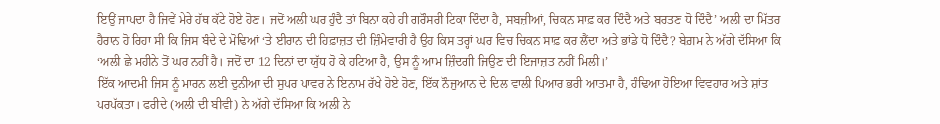ਇਉਂ ਜਾਪਦਾ ਹੈ ਜਿਵੇਂ ਮੇਰੇ ਹੱਥ ਕੱਟੇ ਹੋਏ ਹੋਣ। ਜਦੋਂ ਅਲੀ ਘਰ ਹੁੰਦੈ ਤਾਂ ਬਿਨਾ ਕਹੇ ਹੀ ਗਰੌਸਰੀ ਟਿਕਾ ਦਿੰਦਾ ਹੈ, ਸਬਜ਼ੀਆਂ, ਚਿਕਨ ਸਾਫ਼ ਕਰ ਦਿੰਦੈ ਅਤੇ ਬਰਤਣ ਧੋ ਦਿੰਦੈ’ ਅਲੀ ਦਾ ਮਿੱਤਰ ਹੈਰਾਨ ਹੋ ਰਿਹਾ ਸੀ ਕਿ ਜਿਸ ਬੰਦੇ ਦੇ ਮੋਢਿਆਂ ‘ਤੇ ਈਰਾਨ ਦੀ ਹਿਫ਼ਾਜ਼ਤ ਦੀ ਜ਼ਿੰਮੇਵਾਰੀ ਹੈ ਉਹ ਕਿਸ ਤਰ੍ਹਾਂ ਘਰ ਵਿਚ ਚਿਕਨ ਸਾਫ਼ ਕਰ ਲੈਂਦਾ ਅਤੇ ਭਾਂਡੇ ਧੋ ਦਿੰਦੈ? ਬੇਗ਼ਮ ਨੇ ਅੱਗੇ ਦੱਸਿਆ ਕਿ ‘ਅਲੀ ਛੇ ਮਹੀਨੇ ਤੋਂ ਘਰ ਨਹੀਂ ਹੈ। ਜਦੋਂ ਦਾ 12 ਦਿਨਾਂ ਦਾ ਯੁੱਧ ਹੋ ਕੇ ਹਟਿਆ ਹੈ, ਉਸ ਨੂੰ ਆਮ ਜ਼ਿੰਦਗੀ ਜਿਉਣ ਦੀ ਇਜਾਜ਼ਤ ਨਹੀਂ ਮਿਲੀ।’
ਇੱਕ ਆਦਮੀ ਜਿਸ ਨੂੰ ਮਾਰਨ ਲਈ ਦੁਨੀਆ ਦੀ ਸੁਪਰ ਪਾਵਰ ਨੇ ਇਨਾਮ ਰੱਖੇ ਹੋਏ ਹੋਣ, ਇੱਕ ਨੌਜੁਆਨ ਦੇ ਦਿਲ ਵਾਲੀ ਪਿਆਰ ਭਰੀ ਆਤਮਾ ਹੈ, ਹੰਢਿਆ ਹੋਇਆ ਵਿਵਹਾਰ ਅਤੇ ਸ਼ਾਂਤ ਪਰਪੱਕਤਾ। ਫਰੀਦੇ (ਅਲੀ ਦੀ ਬੀਵੀ) ਨੇ ਅੱਗੇ ਦੱਸਿਆ ਕਿ ਅਲੀ ਨੇ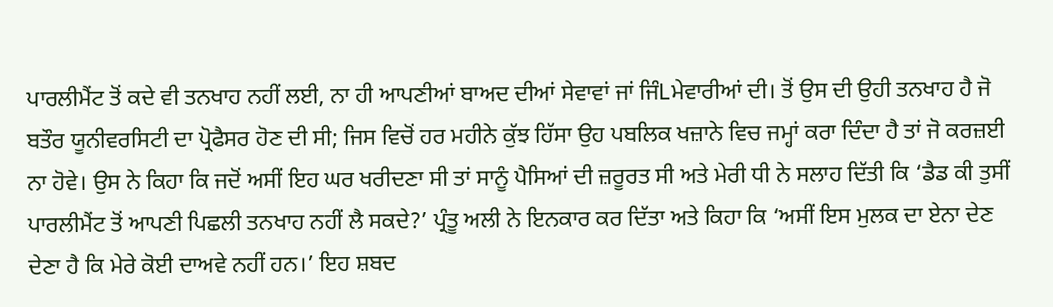ਪਾਰਲੀਮੈਂਟ ਤੋਂ ਕਦੇ ਵੀ ਤਨਖਾਹ ਨਹੀਂ ਲਈ, ਨਾ ਹੀ ਆਪਣੀਆਂ ਬਾਅਦ ਦੀਆਂ ਸੇਵਾਵਾਂ ਜਾਂ ਜਿੰLਮੇਵਾਰੀਆਂ ਦੀ। ਤੋਂ ਉਸ ਦੀ ਉਹੀ ਤਨਖਾਹ ਹੈ ਜੋ ਬਤੌਰ ਯੂਨੀਵਰਸਿਟੀ ਦਾ ਪ੍ਰੋਫੈਸਰ ਹੋਣ ਦੀ ਸੀ; ਜਿਸ ਵਿਚੋਂ ਹਰ ਮਹੀਨੇ ਕੁੱਝ ਹਿੱਸਾ ਉਹ ਪਬਲਿਕ ਖਜ਼ਾਨੇ ਵਿਚ ਜਮ੍ਹਾਂ ਕਰਾ ਦਿੰਦਾ ਹੈ ਤਾਂ ਜੋ ਕਰਜ਼ਈ ਨਾ ਹੋਵੇ। ਉਸ ਨੇ ਕਿਹਾ ਕਿ ਜਦੋਂ ਅਸੀਂ ਇਹ ਘਰ ਖਰੀਦਣਾ ਸੀ ਤਾਂ ਸਾਨੂੰ ਪੈਸਿਆਂ ਦੀ ਜ਼ਰੂਰਤ ਸੀ ਅਤੇ ਮੇਰੀ ਧੀ ਨੇ ਸਲਾਹ ਦਿੱਤੀ ਕਿ ‘ਡੈਡ ਕੀ ਤੁਸੀਂ ਪਾਰਲੀਮੈਂਟ ਤੋਂ ਆਪਣੀ ਪਿਛਲੀ ਤਨਖਾਹ ਨਹੀਂ ਲੈ ਸਕਦੇ?’ ਪ੍ਰੰਤੂ ਅਲੀ ਨੇ ਇਨਕਾਰ ਕਰ ਦਿੱਤਾ ਅਤੇ ਕਿਹਾ ਕਿ ‘ਅਸੀਂ ਇਸ ਮੁਲਕ ਦਾ ਏਨਾ ਦੇਣ ਦੇਣਾ ਹੈ ਕਿ ਮੇਰੇ ਕੋਈ ਦਾਅਵੇ ਨਹੀਂ ਹਨ।’ ਇਹ ਸ਼ਬਦ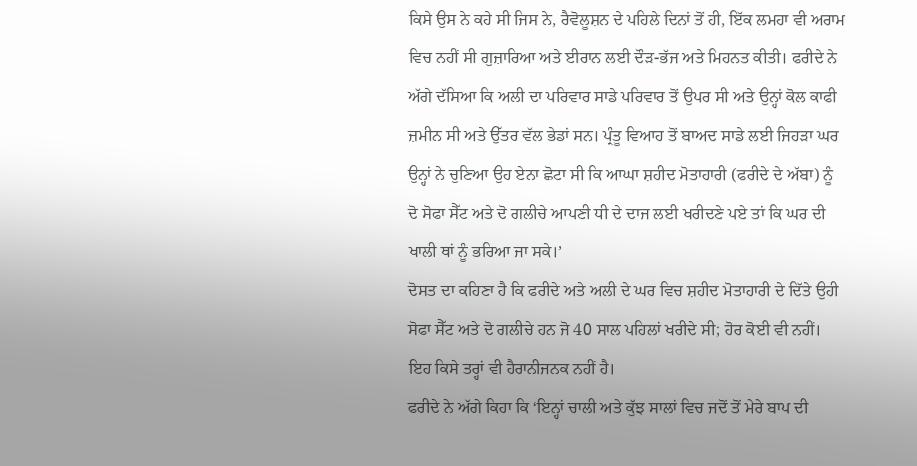ਕਿਸੇ ਉਸ ਨੇ ਕਹੇ ਸੀ ਜਿਸ ਨੇ, ਰੈਵੋਲੂਸ਼ਨ ਦੇ ਪਹਿਲੇ ਦਿਨਾਂ ਤੋਂ ਹੀ, ਇੱਕ ਲਮਹਾ ਵੀ ਅਰਾਮ ਵਿਚ ਨਹੀਂ ਸੀ ਗੁਜ਼ਾਰਿਆ ਅਤੇ ਈਰਾਨ ਲਈ ਦੌੜ-ਭੱਜ ਅਤੇ ਮਿਹਨਤ ਕੀਤੀ। ਫਰੀਦੇ ਨੇ ਅੱਗੇ ਦੱਸਿਆ ਕਿ ਅਲੀ ਦਾ ਪਰਿਵਾਰ ਸਾਡੇ ਪਰਿਵਾਰ ਤੋਂ ਉਪਰ ਸੀ ਅਤੇ ਉਨ੍ਹਾਂ ਕੋਲ ਕਾਫੀ ਜ਼ਮੀਨ ਸੀ ਅਤੇ ਉੱਤਰ ਵੱਲ ਭੇਡਾਂ ਸਨ। ਪ੍ਰੰਤੂ ਵਿਆਹ ਤੋਂ ਬਾਅਦ ਸਾਡੇ ਲਈ ਜਿਹੜਾ ਘਰ ਉਨ੍ਹਾਂ ਨੇ ਚੁਣਿਆ ਉਹ ਏਨਾ ਛੋਟਾ ਸੀ ਕਿ ਆਘਾ ਸ਼ਹੀਦ ਮੋਤਾਹਾਰੀ (ਫਰੀਦੇ ਦੇ ਅੱਬਾ) ਨੂੰ ਦੋ ਸੋਫਾ ਸੈੱਟ ਅਤੇ ਦੋ ਗਲੀਚੇ ਆਪਣੀ ਧੀ ਦੇ ਦਾਜ ਲਈ ਖਰੀਦਣੇ ਪਏ ਤਾਂ ਕਿ ਘਰ ਦੀ ਖਾਲੀ ਥਾਂ ਨੂੰ ਭਰਿਆ ਜਾ ਸਕੇ।’
ਦੋਸਤ ਦਾ ਕਹਿਣਾ ਹੈ ਕਿ ਫਰੀਦੇ ਅਤੇ ਅਲੀ ਦੇ ਘਰ ਵਿਚ ਸ਼ਹੀਦ ਮੋਤਾਹਾਰੀ ਦੇ ਦਿੱਤੇ ਉਹੀ ਸੋਫਾ ਸੈੱਟ ਅਤੇ ਦੋ ਗਲੀਚੇ ਹਨ ਜੋ 40 ਸਾਲ ਪਹਿਲਾਂ ਖਰੀਦੇ ਸੀ; ਹੋਰ ਕੋਈ ਵੀ ਨਹੀਂ। ਇਹ ਕਿਸੇ ਤਰ੍ਹਾਂ ਵੀ ਹੈਰਾਨੀਜਨਕ ਨਹੀਂ ਹੈ।
ਫਰੀਦੇ ਨੇ ਅੱਗੇ ਕਿਹਾ ਕਿ ‘ਇਨ੍ਹਾਂ ਚਾਲੀ ਅਤੇ ਕੁੱਝ ਸਾਲਾਂ ਵਿਚ ਜਦੋਂ ਤੋਂ ਮੇਰੇ ਬਾਪ ਦੀ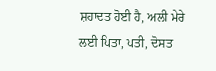ਸ਼ਹਾਦਤ ਹੋਈ ਹੈ, ਅਲੀ ਮੇਰੇ ਲਈ ਪਿਤਾ, ਪਤੀ, ਦੋਸਤ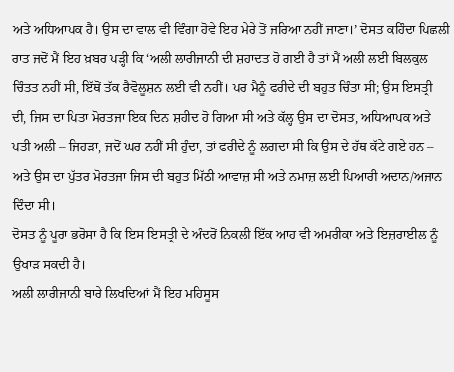ਅਤੇ ਅਧਿਆਪਕ ਹੈ। ਉਸ ਦਾ ਵਾਲ ਵੀ ਵਿੰਗਾ ਹੋਵੇ ਇਹ ਮੇਰੇ ਤੋਂ ਜਰਿਆ ਨਹੀਂ ਜਾਣਾ।’ ਦੋਸਤ ਕਹਿੰਦਾ ਪਿਛਲੀ ਰਾਤ ਜਦੋਂ ਮੈਂ ਇਹ ਖ਼ਬਰ ਪੜ੍ਹੀ ਕਿ ‘ਅਲੀ ਲਾਰੀਜਾਨੀ ਦੀ ਸ਼ਹਾਦਤ ਹੋ ਗਈ ਹੈ ਤਾਂ ਮੈਂ ਅਲੀ ਲਈ ਬਿਲਕੁਲ ਚਿੰਤਤ ਨਹੀਂ ਸੀ, ਇੱਥੋਂ ਤੱਕ ਰੈਵੋਲੂਸ਼ਨ ਲਈ ਵੀ ਨਹੀਂ। ਪਰ ਮੈਨੂੰ ਫਰੀਦੇ ਦੀ ਬਹੁਤ ਚਿੰਤਾ ਸੀ; ਉਸ ਇਸਤ੍ਰੀ ਦੀ, ਜਿਸ ਦਾ ਪਿਤਾ ਮੋਰਤਜਾ ਇਕ ਦਿਨ ਸ਼ਹੀਦ ਹੋ ਗਿਆ ਸੀ ਅਤੇ ਕੱਲ੍ਹ ਉਸ ਦਾ ਦੋਸਤ, ਅਧਿਆਪਕ ਅਤੇ ਪਤੀ ਅਲੀ – ਜਿਹੜਾ, ਜਦੋਂ ਘਰ ਨਹੀਂ ਸੀ ਹੁੰਦਾ, ਤਾਂ ਫਰੀਦੇ ਨੂੰ ਲਗਦਾ ਸੀ ਕਿ ਉਸ ਦੇ ਹੱਥ ਕੱਟੇ ਗਏ ਹਨ – ਅਤੇ ਉਸ ਦਾ ਪੁੱਤਰ ਮੋਰਤਜਾ ਜਿਸ ਦੀ ਬਹੁਤ ਮਿੱਠੀ ਆਵਾਜ਼ ਸੀ ਅਤੇ ਨਮਾਜ਼ ਲਈ ਪਿਆਰੀ ਅਦਾਨ/ਅਜਾਨ ਦਿੰਦਾ ਸੀ।
ਦੋਸਤ ਨੂੰ ਪੂਰਾ ਭਰੋਸਾ ਹੈ ਕਿ ਇਸ ਇਸਤ੍ਰੀ ਦੇ ਅੰਦਰੋਂ ਨਿਕਲੀ ਇੱਕ ਆਹ ਵੀ ਅਮਰੀਕਾ ਅਤੇ ਇਜ਼ਰਾਈਲ ਨੂੰ ਉਖਾੜ ਸਕਦੀ ਹੈ।
ਅਲੀ ਲਾਰੀਜਾਨੀ ਬਾਰੇ ਲਿਖਦਿਆਂ ਮੈਂ ਇਹ ਮਹਿਸੂਸ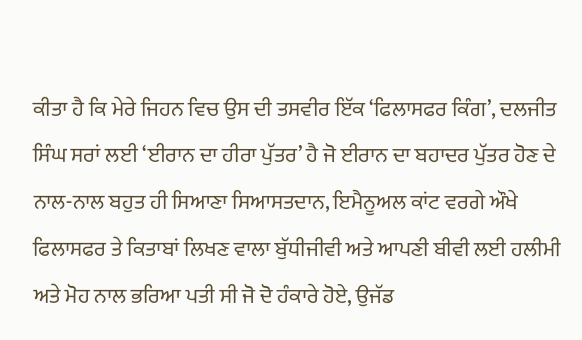ਕੀਤਾ ਹੈ ਕਿ ਮੇਰੇ ਜਿਹਨ ਵਿਚ ਉਸ ਦੀ ਤਸਵੀਰ ਇੱਕ ‘ਫਿਲਾਸਫਰ ਕਿੰਗ’, ਦਲਜੀਤ ਸਿੰਘ ਸਰਾਂ ਲਈ ‘ਈਰਾਨ ਦਾ ਹੀਰਾ ਪੁੱਤਰ’ ਹੈ ਜੋ ਈਰਾਨ ਦਾ ਬਹਾਦਰ ਪੁੱਤਰ ਹੋਣ ਦੇ ਨਾਲ-ਨਾਲ ਬਹੁਤ ਹੀ ਸਿਆਣਾ ਸਿਆਸਤਦਾਨ, ਇਮੈਨੂਅਲ ਕਾਂਟ ਵਰਗੇ ਔਖੇ ਫਿਲਾਸਫਰ ਤੇ ਕਿਤਾਬਾਂ ਲਿਖਣ ਵਾਲਾ ਬੁੱਧੀਜੀਵੀ ਅਤੇ ਆਪਣੀ ਬੀਵੀ ਲਈ ਹਲੀਮੀ ਅਤੇ ਮੋਹ ਨਾਲ ਭਰਿਆ ਪਤੀ ਸੀ ਜੋ ਦੋ ਹੰਕਾਰੇ ਹੋਏ, ਉਜੱਡ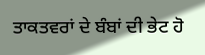ਤਾਕਤਵਰਾਂ ਦੇ ਬੰਬਾਂ ਦੀ ਭੇਟ ਹੋ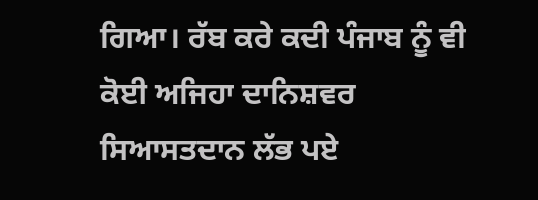ਗਿਆ। ਰੱਬ ਕਰੇ ਕਦੀ ਪੰਜਾਬ ਨੂੰ ਵੀ ਕੋਈ ਅਜਿਹਾ ਦਾਨਿਸ਼ਵਰ ਸਿਆਸਤਦਾਨ ਲੱਭ ਪਏ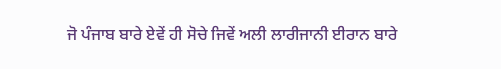ਜੋ ਪੰਜਾਬ ਬਾਰੇ ਏਵੇਂ ਹੀ ਸੋਚੇ ਜਿਵੇਂ ਅਲੀ ਲਾਰੀਜਾਨੀ ਈਰਾਨ ਬਾਰੇ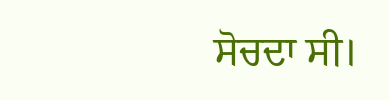ਸੋਚਦਾ ਸੀ।